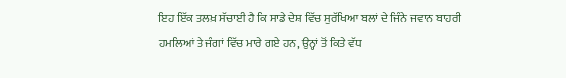ਇਹ ਇੱਕ ਤਲਖ਼ ਸੱਚਾਈ ਹੈ ਕਿ ਸਾਡੇ ਦੇਸ਼ ਵਿੱਚ ਸੁਰੱਖਿਆ ਬਲਾਂ ਦੇ ਜਿੰਨੇ ਜਵਾਨ ਬਾਹਰੀ ਹਮਲਿਆਂ ਤੇ ਜੰਗਾਂ ਵਿੱਚ ਮਾਰੇ ਗਏ ਹਨ, ਉਨ੍ਹਾਂ ਤੋਂ ਕਿਤੇ ਵੱਧ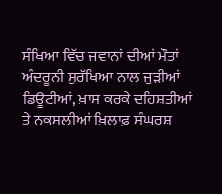ਸੰਖਿਆ ਵਿੱਚ ਜਵਾਨਾਂ ਦੀਆਂ ਮੌਤਾਂ ਅੰਦਰੂਨੀ ਸੁਰੱਖਿਆ ਨਾਲ ਜੁੜੀਆਂ ਡਿਊਟੀਆਂ, ਖ਼ਾਸ ਕਰਕੇ ਦਹਿਸ਼ਤੀਆਂ ਤੇ ਨਕਸਲੀਆਂ ਖ਼ਿਲਾਫ਼ ਸੰਘਰਸ਼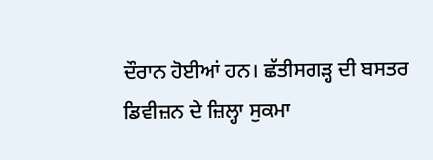ਦੌਰਾਨ ਹੋਈਆਂ ਹਨ। ਛੱਤੀਸਗੜ੍ਹ ਦੀ ਬਸਤਰ ਡਿਵੀਜ਼ਨ ਦੇ ਜ਼ਿਲ੍ਹਾ ਸੁਕਮਾ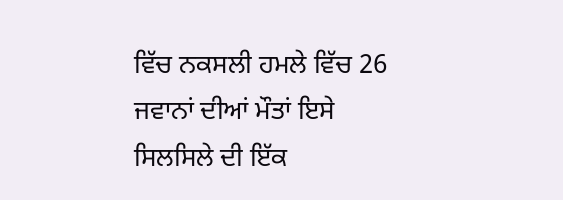ਵਿੱਚ ਨਕਸਲੀ ਹਮਲੇ ਵਿੱਚ 26 ਜਵਾਨਾਂ ਦੀਆਂ ਮੌਤਾਂ ਇਸੇ ਸਿਲਸਿਲੇ ਦੀ ਇੱਕ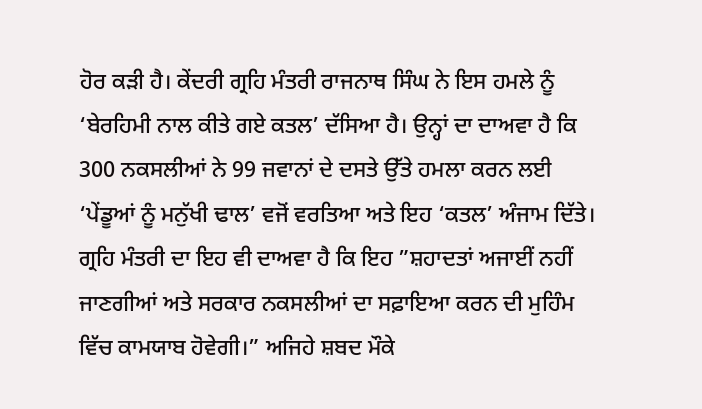ਹੋਰ ਕੜੀ ਹੈ। ਕੇਂਦਰੀ ਗ੍ਰਹਿ ਮੰਤਰੀ ਰਾਜਨਾਥ ਸਿੰਘ ਨੇ ਇਸ ਹਮਲੇ ਨੂੰ ‘ਬੇਰਹਿਮੀ ਨਾਲ ਕੀਤੇ ਗਏ ਕਤਲ’ ਦੱਸਿਆ ਹੈ। ਉਨ੍ਹਾਂ ਦਾ ਦਾਅਵਾ ਹੈ ਕਿ 300 ਨਕਸਲੀਆਂ ਨੇ 99 ਜਵਾਨਾਂ ਦੇ ਦਸਤੇ ਉੱਤੇ ਹਮਲਾ ਕਰਨ ਲਈ ‘ਪੇਂਡੂਆਂ ਨੂੰ ਮਨੁੱਖੀ ਢਾਲ’ ਵਜੋਂ ਵਰਤਿਆ ਅਤੇ ਇਹ ‘ਕਤਲ’ ਅੰਜਾਮ ਦਿੱਤੇ। ਗ੍ਰਹਿ ਮੰਤਰੀ ਦਾ ਇਹ ਵੀ ਦਾਅਵਾ ਹੈ ਕਿ ਇਹ ”ਸ਼ਹਾਦਤਾਂ ਅਜਾਈਂ ਨਹੀਂ ਜਾਣਗੀਆਂ ਅਤੇ ਸਰਕਾਰ ਨਕਸਲੀਆਂ ਦਾ ਸਫ਼ਾਇਆ ਕਰਨ ਦੀ ਮੁਹਿੰਮ ਵਿੱਚ ਕਾਮਯਾਬ ਹੋਵੇਗੀ।” ਅਜਿਹੇ ਸ਼ਬਦ ਮੌਕੇ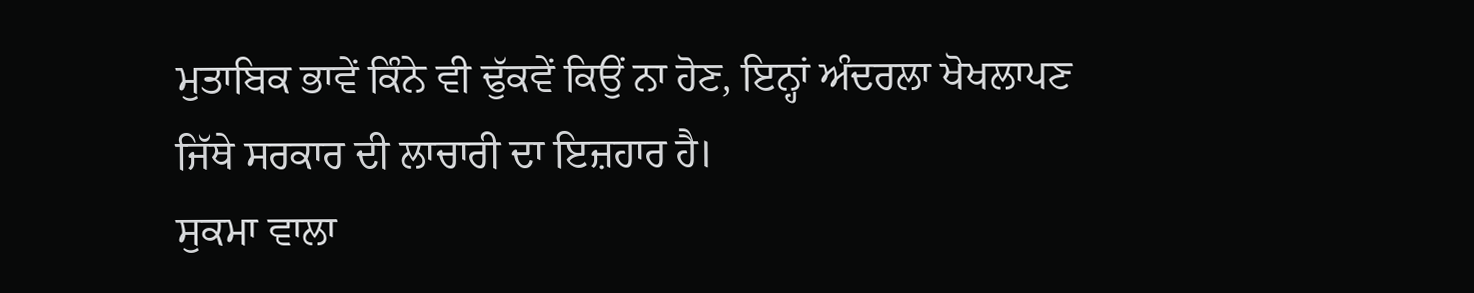ਮੁਤਾਬਿਕ ਭਾਵੇਂ ਕਿੰਨੇ ਵੀ ਢੁੱਕਵੇਂ ਕਿਉਂ ਨਾ ਹੋਣ, ਇਨ੍ਹਾਂ ਅੰਦਰਲਾ ਖੋਖਲਾਪਣ ਜਿੱਥੇ ਸਰਕਾਰ ਦੀ ਲਾਚਾਰੀ ਦਾ ਇਜ਼ਹਾਰ ਹੈ।
ਸੁਕਮਾ ਵਾਲਾ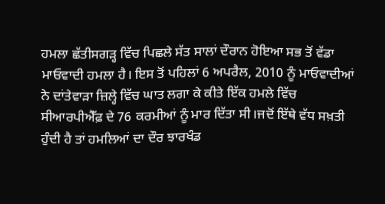ਹਮਲਾ ਛੱਤੀਸਗੜ੍ਹ ਵਿੱਚ ਪਿਛਲੇ ਸੱਤ ਸਾਲਾਂ ਦੌਰਾਨ ਹੋਇਆ ਸਭ ਤੋਂ ਵੱਡਾ ਮਾਓਵਾਦੀ ਹਮਲਾ ਹੈ। ਇਸ ਤੋਂ ਪਹਿਲਾਂ 6 ਅਪਰੈਲ, 2010 ਨੂੰ ਮਾਓਵਾਦੀਆਂ ਨੇ ਦਾਂਤੇਵਾੜਾ ਜ਼ਿਲ੍ਹੇ ਵਿੱਚ ਘਾਤ ਲਗਾ ਕੇ ਕੀਤੇ ਇੱਕ ਹਮਲੇ ਵਿੱਚ ਸੀਆਰਪੀਐੱਫ਼ ਦੇ 76 ਕਰਮੀਆਂ ਨੂੰ ਮਾਰ ਦਿੱਤਾ ਸੀ।ਜਦੋਂ ਇੱਥੇ ਵੱਧ ਸਖ਼ਤੀ ਹੁੰਦੀ ਹੈ ਤਾਂ ਹਮਲਿਆਂ ਦਾ ਦੌਰ ਝਾਰਖੰਡ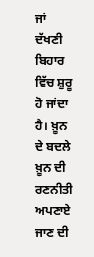ਜਾਂ ਦੱਖਣੀ ਬਿਹਾਰ ਵਿੱਚ ਸ਼ੁਰੂ ਹੋ ਜਾਂਦਾ ਹੈ। ਖ਼ੂਨ ਦੇ ਬਦਲੇ ਖ਼ੂਨ ਦੀ ਰਣਨੀਤੀ ਅਪਣਾਏ ਜਾਣ ਦੀ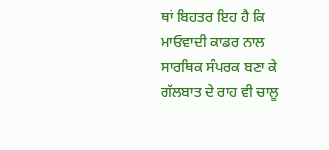ਥਾਂ ਬਿਹਤਰ ਇਹ ਹੈ ਕਿ ਮਾਓਵਾਦੀ ਕਾਡਰ ਨਾਲ ਸਾਰਥਿਕ ਸੰਪਰਕ ਬਣਾ ਕੇ ਗੱਲਬਾਤ ਦੇ ਰਾਹ ਵੀ ਚਾਲੂ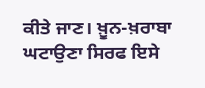ਕੀਤੇ ਜਾਣ। ਖ਼ੂਨ-ਖ਼ਰਾਬਾ ਘਟਾਉਣਾ ਸਿਰਫ ਇਸੇ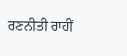ਰਣਨੀਤੀ ਰਾਹੀਂ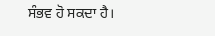ਸੰਭਵ ਹੋ ਸਕਦਾ ਹੈ।